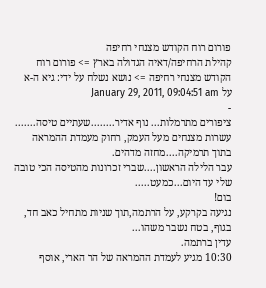פורום רוח הקודש מצנחי רחיפה
קהילת הרחיפה/דאיה הגדולה בארץ => פורום רוח הקודש מצנחי רחיפה => נושא נשלח על ידי: גיא ה-א על January 29, 2011, 09:04:51 am
-
ציפורים מתרמלות... נוף אדיר........שעתיים טיסה.......
עשרות מצנחים מעל העמק, רחוק מעמדת ההמראה בתוך תרמיקה....מחזה מדהים.
עבר הלילה הראשון....שברי זכרונות מהטיסה הכי טובה שלי עד היום...כמעט.....
בום!
נגיעה בקרקע, על הרתמה,תוך שניות מתחיל כאב חד, בגוף, בטח נשבר משהו...
עדין ברתמה.
10:30 מגיע לעמדת ההמראה של הר הארי, אוסף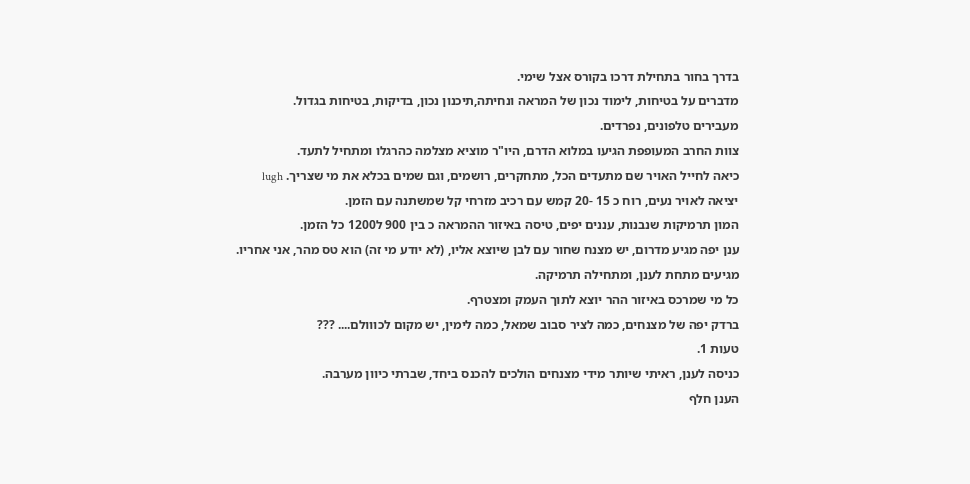בדרך בחור בתחילת דרכו בקורס אצל שימי.
מדברים על בטיחות, לימוד נכון של המראה ונחיתה,תיכנון נכון, בדיקות, בטיחות בגדול.
מעבירים טלפונים, נפרדים.
צוות החרב המעופפת הגיעו במלוא הדרם, היו"ר מוציא מצלמה כהרגלו ומתחיל לתעד.
כיאה לחייל האויר שם מתעדים הכל, מתחקרים, רושמים, וגם שמים בכלא את מי שצריך. lugh
יציאה לאויר נעים, רוח כ 15 -20 קמש עם רכיב מזרחי קל שמשתנה עם הזמן.
המון תרמיקות שנבנות, עננים יפים, טיסה באיזור ההמראה כ בין 900 ל1200 כל הזמן.
ענן יפה מגיע מדרום, יש מצנח שחור עם לבן שיוצא אליו, (לא יודע מי זה) הוא טס מהר, אני אחריו.
מגיעים מתחת לענן, ומתחילה תרמיקה.
כל מי שמרכס באיזור ההר יוצא לתוך העמק ומצטרף.
ברדק יפה של מצנחים, כמה לציר סבוב שמאל, כמה לימין, יש מקום לכווולם.... ???
טעות 1.
כניסה לענן, ראיתי שיותר מידי מצנחים הולכים להכנס ביחד, שברתי כיוון מערבה.
הענן חלף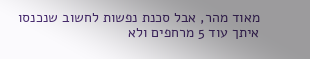מאוד מהר, אבל סכנת נפשות לחשוב שנכנסו איתך עוד 5 מרחפים ולא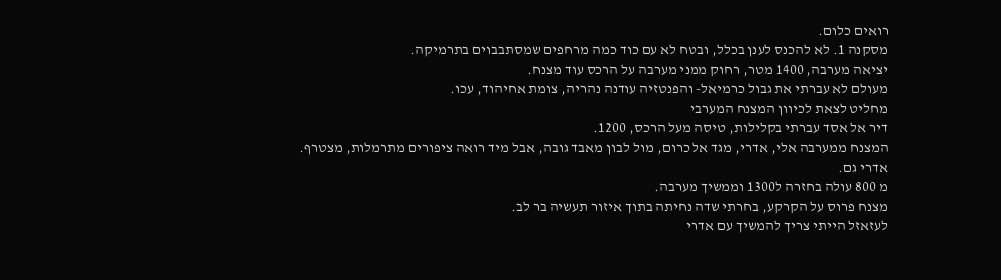רואים כלום.
מסקנה 1. לא להכנס לענן בכלל, ובטח לא עם כוד כמה מרחפים שמסתבבוים בתרמיקה.
יציאה מערבה, 1400 מטר, רחוק ממני מערבה על הרכס עוד מצנח.
מעולם לא עברתי את גבול כרמיאל- והפנטזיה עודנה נהריה, צומת אחיהוד, עכו.
מחליט לצאת לכיוון המצנח המערבי
דיר אל אסד עברתי בקלילות, טיסה מעל הרכס, 1200.
המצנח ממערבה אלי, אדרי, מגד אל כרום, מול לבון מאבד גובה, אבל מיד רואה ציפורים מתרמלות, מצטרף.
אדרי גם.
מ 800 עולה בחזרה ל1300 וממשיך מערבה.
מצנח פרוס על הקרקע, בחרתי שדה נחיתה בתוך איזור תעשיה בר לב.
לעזאזל הייתי צריך להמשיך עם אדרי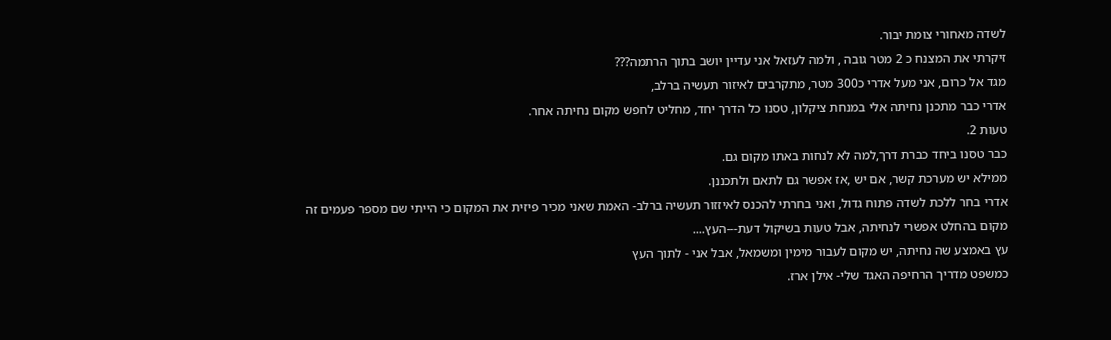לשדה מאחורי צומת יבור.
זיקרתי את המצנח כ 2 מטר גובה , ולמה לעזאל אני עדיין יושב בתוך הרתמה???
מגד אל כרום, אני מעל אדרי כ300 מטר, מתקרבים לאיזור תעשיה ברלב,
אדרי כבר מתכנן נחיתה אלי במנחת ציקלון, טסנו כל הדרך יחד, מחליט לחפש מקום נחיתה אחר.
טעות 2.
כבר טסנו ביחד כברת דרך,למה לא לנחות באתו מקום גם.
ממילא יש מערכת קשר, אם יש ,אז אפשר גם לתאם ולתכננן.
אדרי בחר ללכת לשדה פתוח גדול, ואני בחרתי להכנס לאיזזור תעשיה ברלב- האמת שאני מכיר פיזית את המקום כי הייתי שם מספר פעמים זה מקום בהחלט אפשרי לנחיתה, אבל טעות בשיקול דעת---העץ....
עץ באמצע שה נחיתה, יש מקום לעבור מימין ומשמאל, אבל אני - לתוך העץ
כמשפט מדריך הרחיפה האגד שלי- אילן ארז.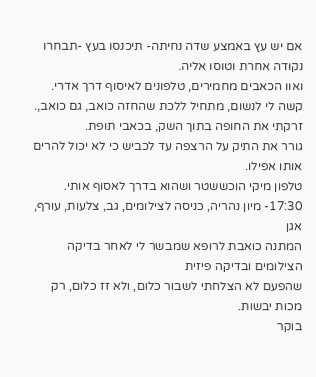אם יש עץ באמצע שדה נחיתה- תיכנסו בעץ -תבחרו נקודה אחרת וטוסו אליה.
ואוו הכאבים מחמירים, טלפונים לאיסוף דרך אדרי.
קשה לי לנשום, מתחיל ללכת שהחזה כואב, גם כואב,.
זרקתי את החופה בתוך השק, בכאבי תופת.
גורר את התיק על הרצפה עד לכביש כי לא יכול להרים אותו אפילו.
טלפון מיקי הוכששטר ושהוא בדרך לאסוף אותי.
17:30- מיון נהריה, כניסה לצילומים, גב, צלעות, עורף, אגן
המתנה כואבת לרופא שמבשר לי לאחר בדיקה הצילומים ובדיקה פיזית
שהפעם לא הצלחתי לשבור כלום, ולא זז כלום, רק מכות יבשות.
בוקר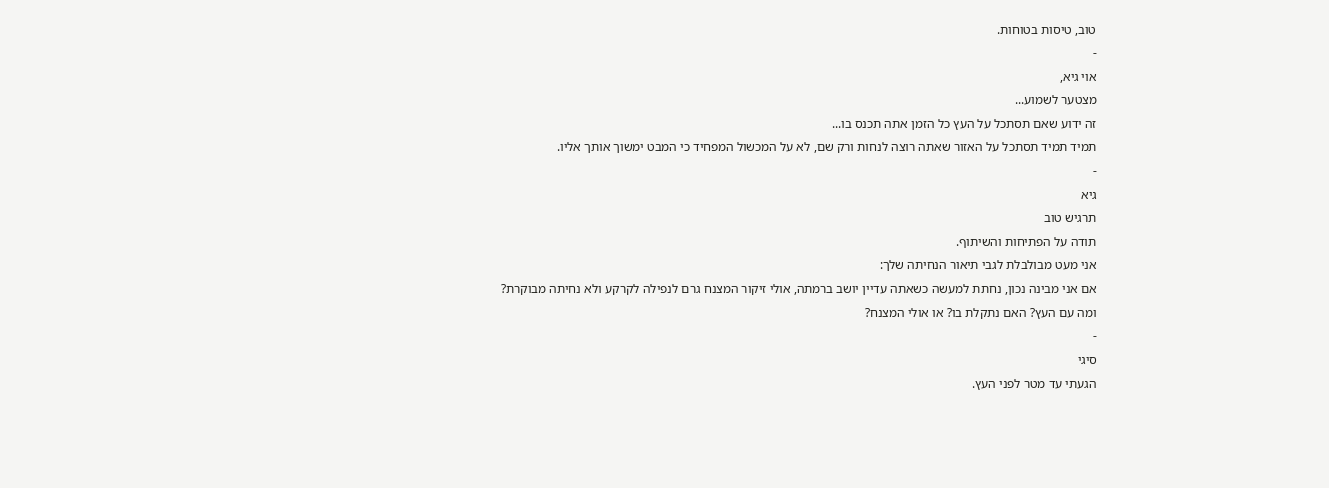טוב, טיסות בטוחות.
-
אוי גיא,
מצטער לשמוע...
זה ידוע שאם תסתכל על העץ כל הזמן אתה תכנס בו...
תמיד תמיד תסתכל על האזור שאתה רוצה לנחות ורק שם, לא על המכשול המפחיד כי המבט ימשוך אותך אליו.
-
גיא
תרגיש טוב
תודה על הפתיחות והשיתוף.
אני מעט מבולבלת לגבי תיאור הנחיתה שלך:
אם אני מבינה נכון, נחתת למעשה כשאתה עדיין יושב ברמתה, אולי זיקור המצנח גרם לנפילה לקרקע ולא נחיתה מבוקרת?
ומה עם העץ? האם נתקלת בו? או אולי המצנח?
-
סיגי
הגעתי עד מטר לפני העץ.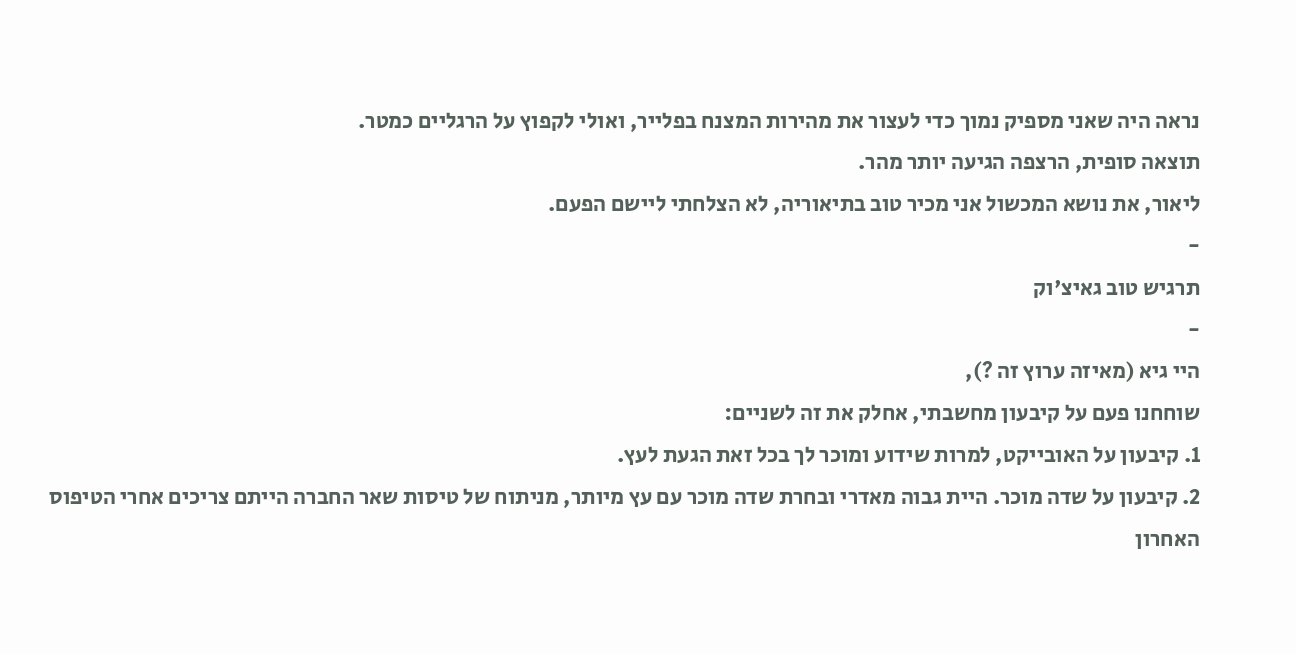נראה היה שאני מספיק נמוך כדי לעצור את מהירות המצנח בפלייר, ואולי לקפוץ על הרגליים כמטר.
תוצאה סופית, הרצפה הגיעה יותר מהר.
ליאור, את נושא המכשול אני מכיר טוב בתיאוריה, לא הצלחתי ליישם הפעם.
-
תרגיש טוב גאיצ'וק
-
היי גיא (מאיזה ערוץ זה ?),
שוחחנו פעם על קיבעון מחשבתי, אחלק את זה לשניים:
1. קיבעון על האובייקט, למרות שידוע ומוכר לך בכל זאת הגעת לעץ.
2. קיבעון על שדה מוכר. היית גבוה מאדרי ובחרת שדה מוכר עם עץ מיותר, מניתוח של טיסות שאר החברה הייתם צריכים אחרי הטיפוס האחרון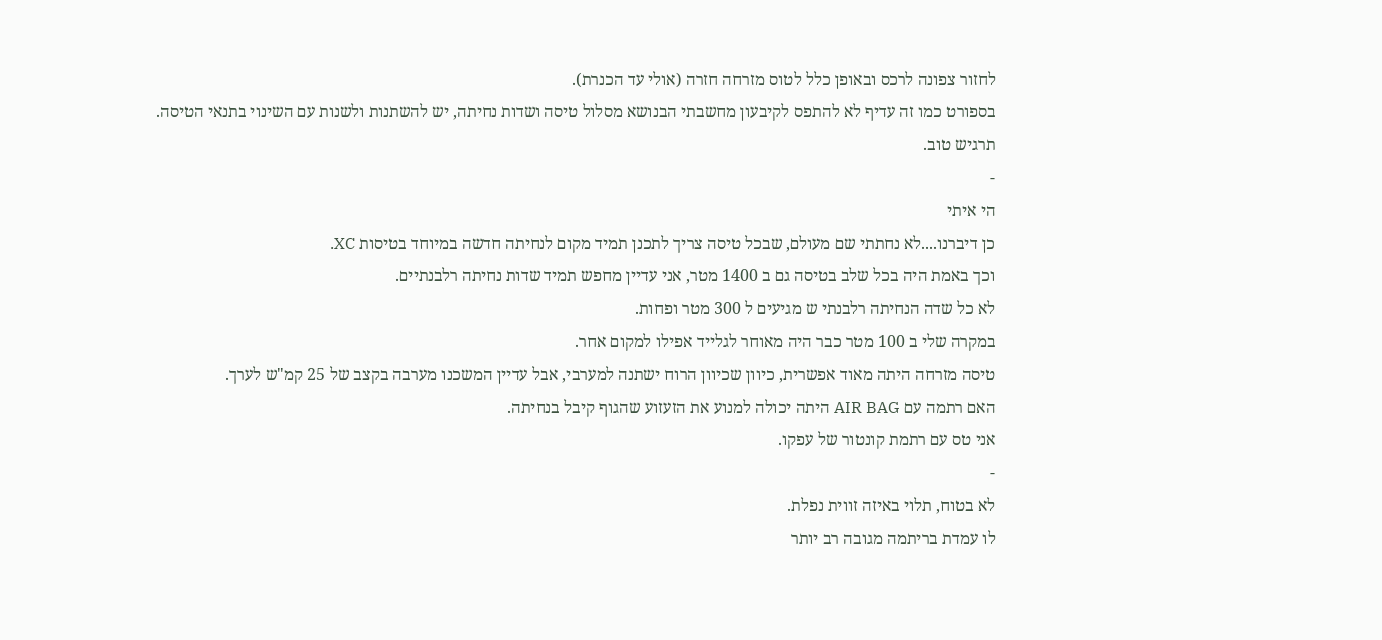לחזור צפונה לרכס ובאופן כלל לטוס מזרחה חזרה (אולי עד הכנרת).
בספורט כמו זה עדיף לא להתפס לקיבעון מחשבתי הבנושא מסלול טיסה ושדות נחיתה, יש להשתנות ולשנות עם השינוי בתנאי הטיסה.
תרגיש טוב.
-
הי איתי
כן דיברנו....לא נחתתי שם מעולם, שבכל טיסה צריך לתכנן תמיד מקום לנחיתה חדשה במיוחד בטיסות XC.
וכך באמת היה בכל שלב בטיסה גם ב 1400 מטר, אני עדיין מחפש תמיד שדות נחיתה רלבנתיים.
לא כל שדה הנחיתה רלבנתי ש מגיעים ל 300 מטר ופחות.
במקרה שלי ב 100 מטר כבר היה מאוחר לגלייד אפילו למקום אחר.
טיסה מזרחה היתה מאוד אפשרית, כיוון שכיוון הרוח ישתנה למערבי, אבל עדיין המשכנו מערבה בקצב של 25 קמ"ש לערך.
האם רתמה עם AIR BAG היתה יכולה למנוע את הזעזוע שהגוף קיבל בנחיתה.
אני טס עם רתמת קונטור של עפקו.
-
לא בטוח, תלוי באיזה זווית נפלת.
לו עמדת בריתמה מגובה רב יותר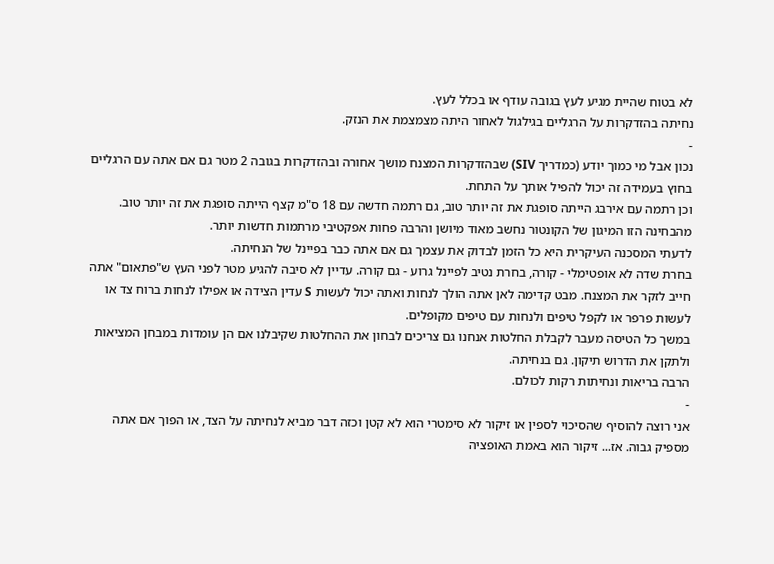לא בטוח שהיית מגיע לעץ בגובה עודף או בכלל לעץ.
נחיתה בהזדקרות על הרגליים בגילגול לאחור היתה מצמצמת את הנזק.
-
נכון אבל מי כמוך יודע (כמדריך SIV) שבהזדקרות המצנח מושך אחורה ובהזדקרות בגובה 2 מטר גם אם אתה עם הרגליים בחוץ בעמידה זה יכול להפיל אותך על התחת.
וכן רתמה עם אירבג הייתה סופגת את זה יותר טוב, גם רתמה חדשה עם 18 ס"מ קצף הייתה סופגת את זה יותר טוב. מהבחינה הזו המיגון של הקונטור נחשב מאוד מיושן והרבה פחות אפקטיבי מרתמות חדשות יותר.
לדעתי המסכנה העיקרית היא כל הזמן לבדוק את עצמך גם אם אתה כבר בפיינל של הנחיתה.
בחרת שדה לא אופטימלי - קורה, בחרת נטיב לפיינל גרוע - גם קורה. עדיין לא סיבה להגיע מטר לפני העץ ש"פתאום" אתה חייב לזקר את המצנח. מבט קדימה לאן אתה הולך לנחות ואתה יכול לעשות S עדין הצידה או אפילו לנחות ברוח צד או לעשות פרפר או לקפל טיפים ולנחות עם טיפים מקופלים.
במשך כל הטיסה מעבר לקבלת החלטות אנחנו גם צריכים לבחון את ההחלטות שקיבלנו אם הן עומדות במבחן המציאות ולתקן את הדרוש תיקון. גם בנחיתה.
הרבה בריאות ונחיתות רקות לכולם.
-
אני רוצה להוסיף שהסיכוי לספין או זיקור לא סימטרי הוא לא קטן וכזה דבר מביא לנחיתה על הצד, או הפוך אם אתה מספיק גבוה. אז... זיקור הוא באמת האופציה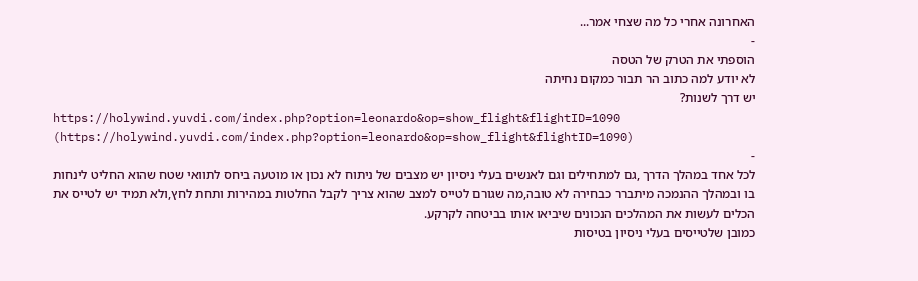האחרונה אחרי כל מה שצחי אמר...
-
הוספתי את הטרק של הטסה
לא יודע למה כתוב הר תבור כמקום נחיתה
יש דרך לשנות?
https://holywind.yuvdi.com/index.php?option=leonardo&op=show_flight&flightID=1090 (https://holywind.yuvdi.com/index.php?option=leonardo&op=show_flight&flightID=1090)
-
לכל אחד במהלך הדרך ,גם למתחילים וגם לאנשים בעלי ניסיון יש מצבים של ניתוח לא נכון או מוטעה ביחס לתוואי שטח שהוא החליט לינחות בו ובמהלך ההנמכה מיתברר כבחירה לא טובה,מה שגורם לטייס למצב שהוא צריך לקבל החלטות במהירות ותחת לחץ,ולא תמיד יש לטייס את הכלים לעשות את המהלכים הנכונים שיביאו אותו בביטחה לקרקע.
כמובן שלטייסים בעלי ניסיון בטיסות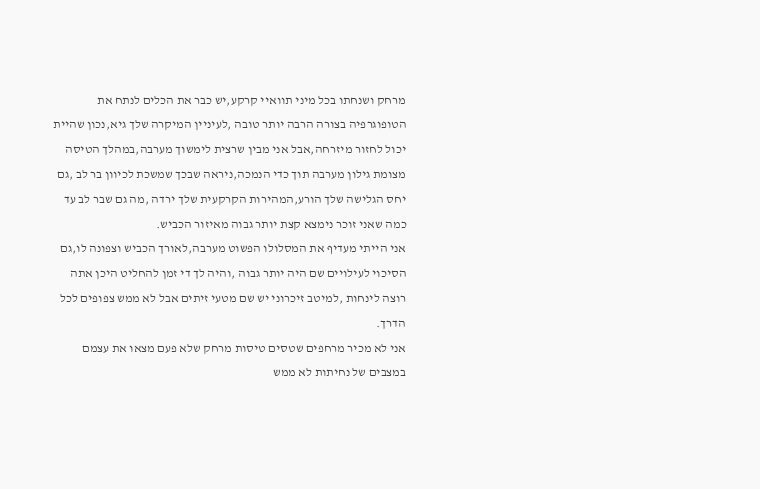מרחק ושנחתו בכל מיני תוואיי קרקע,יש כבר את הכלים לנתח את הטופוגרפיה בצורה הרבה יותר טובה ,לעיניין המיקרה שלך גיא,נכון שהיית יכול לחזור מיזרחה,אבל אני מבין שרצית לימשוך מערבה,במהלך הטיסה מצומת גילון מערבה תוך כדי הנמכה,ניראה שבכך שמשכת לכיוון בר לב ,גם יחס הגלישה שלך הורע,המהירות הקרקעית שלך ירדה ,מה גם שבר לב עד כמה שאני זוכר נימצא קצת יותר גבוה מאיזור הכביש.
אני הייתי מעדיף את המסלולו הפשוט מערבה,לאורך הכביש וצפונה לו,גם הסיכוי לעילויים שם היה יותר גבוה ,והיה לך די זמן להחליט היכן אתה רוצה לינחות ,למיטב זיכרוני יש שם מטעי זיתים אבל לא ממש צפופים לכל הדרך.
אני לא מכיר מרחפים שטסים טיסות מרחק שלא פעם מצאו את עצמם במצבים של נחיתות לא ממש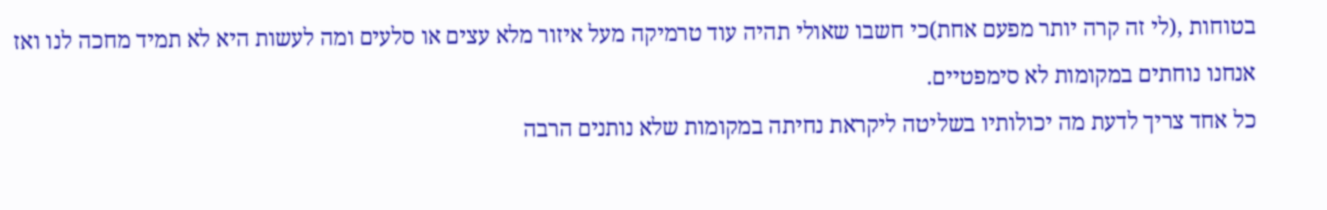בטוחות ,(לי זה קרה יותר מפעם אחת)כי חשבו שאולי תהיה עוד טרמיקה מעל איזור מלא עצים או סלעים ומה לעשות היא לא תמיד מחכה לנו ואז אנחנו נוחתים במקומות לא סימפטיים.
כל אחד צריך לדעת מה יכולותיו בשליטה ליקראת נחיתה במקומות שלא נותנים הרבה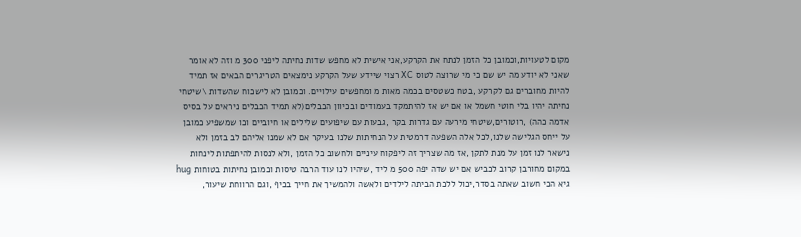מקום לטעויות,וכמובן כל הזמן לנתח את הקרקע,אני אישית לא מחפש שדות נחיתה ליפני 300 מ וזה לא אומר שאני לא יודע מה יש שם כי מי שרוצה לטוס XC רצוי שיידע שעל הקרקע נימצאים הטריגרים הבאים אז תמיד להיות מחוברים גם לקרקע ,בטח כשטסים בכמה מאות מ ומחפשים עילויים. וכמובן לא לישכוח שהשדות \שיטחי נחיתה יהיו בלי חוטי חשמל או אם יש אז להיתמקד בעמודים ובכיוון הכבלים(לא תמיד הכבלים ניראים על בסיס אדמה כהה) ,רוטורים,שיטחי מירעה עם גדרות בקר ,גבעות עם שיפועים שלילים או חיוביים וכו שמשפיע כמובן על ייחס הגלישה שלנו,לכל אלה השפעה דרמטית על הנחיתות שלנו בעיקר אם לא שמנו אליהם לב בזמן ולא נישאר לנו זמן על מנת לתקן ,אז מה שצריך זה ליפקוח עיניים ולחשוב כל הזמן ,ולא לנסות להיתפתות לינחות במקום מחורבן קרוב לכביש אם יש שדה יפה 500 מ ליד ,שיהיו לנו עוד הרבה טיסות וכמובן נחיתות בטוחות hug
גיא הכי חשוב שאתה בסדר,יכול ללכת הביתה לילדים ולאשה ולהמשיך את חייך בכיף ,וגם הרווחת שיעור,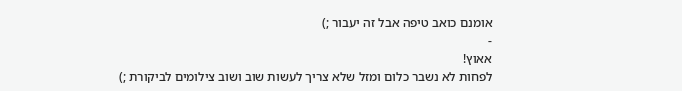אומנם כואב טיפה אבל זה יעבור ;)
-
אאוץ!
לפחות לא נשבר כלום ומזל שלא צריך לעשות שוב ושוב צילומים לביקורת ;)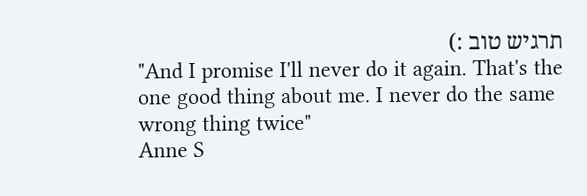תרגיש טוב :)
"And I promise I'll never do it again. That's the one good thing about me. I never do the same wrong thing twice"
Anne S